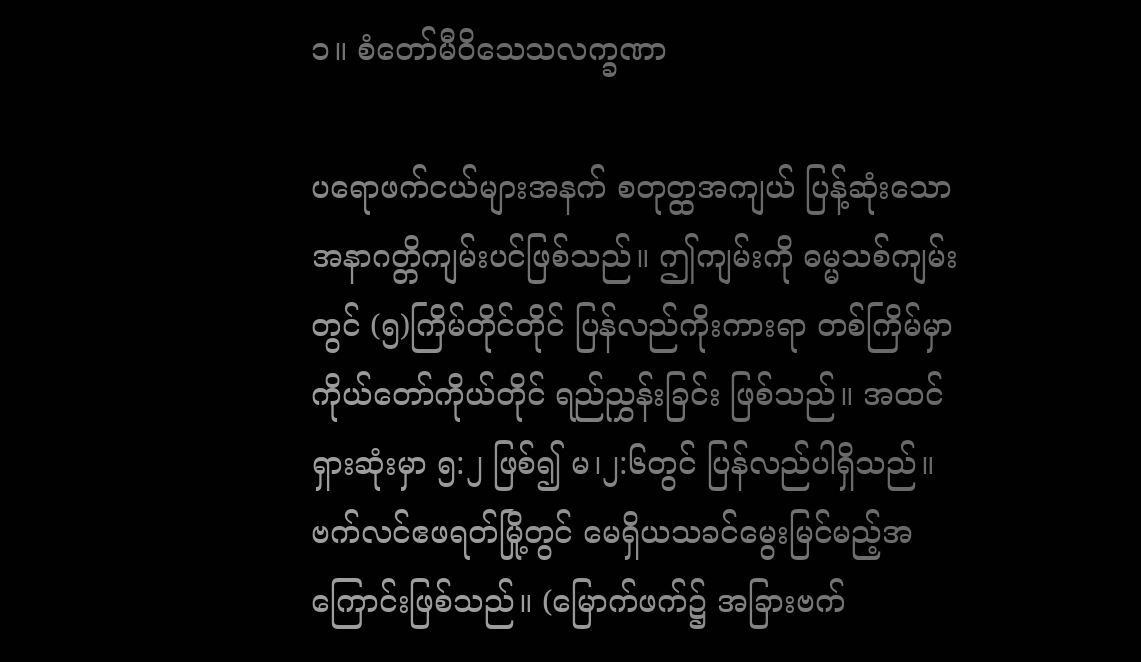၁။ စံတော်မီဝိသေသလက္ခဏာ

ပရောဖက်ငယ်များအနက် စတုတ္ထအကျယ် ပြန့်ဆုံးသော အနာဂတ္တိကျမ်းပင်ဖြစ်သည်။ ဤကျမ်းကို ဓမ္မသစ်ကျမ်းတွင် (၅)ကြိမ်တိုင်တိုင် ပြန်လည်ကိုးကားရာ တစ်ကြိမ်မှာ ကိုယ်တော်ကိုယ်တိုင် ရည်ညွှန်းခြင်း ဖြစ်သည်။ အထင်ရှားဆုံးမှာ ၅:၂ ဖြစ်၍ မ၊၂:၆တွင် ပြန်လည်ပါရှိသည်။ ဗက်လင်ဧဖရတ်မြို့တွင် မေရှိယသခင်မွေးမြင်မည့်အကြောင်းဖြစ်သည်။ (မြောက်ဖက်၌ အခြားဗက်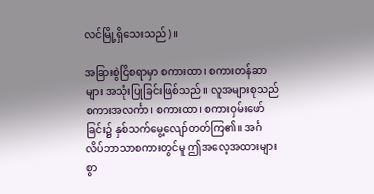လင်မြို့ရှိသေးသည်)။

အခြားစွဲငြိစရာမှာ စကားထာ၊ စကားတန်ဆာများ အသုံးပြုခြင်းဖြစ်သည်။ လူအများစုသည် စကားအလင်္ကာ၊ စကားထာ၊ စကားဝှမ်းဖော်ခြင်း၌ နှစ်သက်မွေ့လျော်တတ်ကြ၏။ အင်္ဂလိပ်ဘာသာစကားတွင်မူ ဤအလေ့အထားများစွာ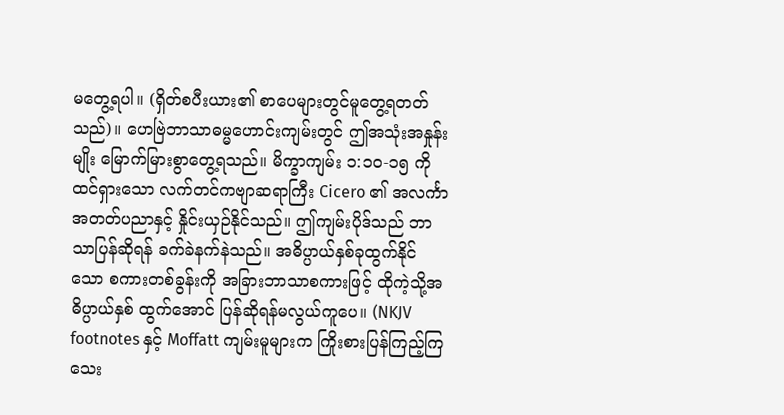မတွေ့ရပါ။ (ရှိတ်စပီးယား၏ စာပေများတွင်မူတွေ့ရတတ်သည်)။ ဟေဗြဲဘာသာဓမ္မဟောင်းကျမ်းတွင် ဤအသုံးအနှုန်းမျိုး မြောက်မြားစွာတွေ့ရသည်။ မိက္ခာကျမ်း ၁:၁၀-၁၅ ကို ထင်ရှားသော လက်တင်ကဗျာဆရာကြီး Cicero ၏ အလင်္ကာ အတတ်ပညာနှင့် နှိုင်းယှဉ်နိုင်သည်။ ဤကျမ်းပိုဒ်သည် ဘာသာပြန်ဆိုရန် ခက်ခဲနက်နဲသည်။ အဓိပ္ပာယ်နှစ်ခုထွက်နိုင်သော စကားတစ်ခွန်းကို အခြားဘာသာစကားဖြင့် ထိုကဲ့သို့အဓိပ္ပာယ်နှစ် ထွက်အောင် ပြန်ဆိုရန်မလွယ်ကူပေ။ (NKJV footnotes နှင့် Moffatt ကျမ်းမူများက ကြိုးစားပြန်ကြည့်ကြသေး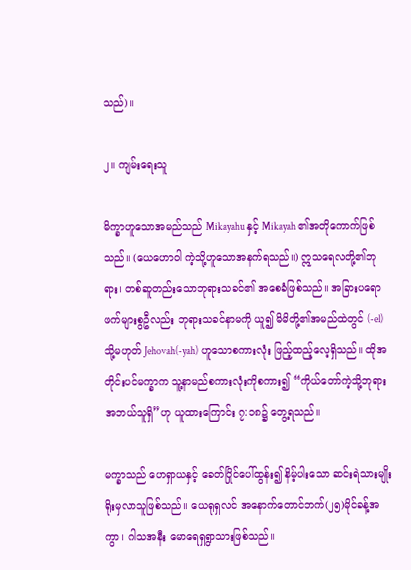သည်)။

၂။ ကျမ်းရေးသူ

မိက္ခာဟူသောအမည်သည် Mikayahu နှင့် Mikayah ၏အတိုကောက်ဖြစ်သည်။ (ယေဟောဝါ ကဲ့သို့ဟူသောအနက်ရသည်။) ဣသရေလတို့၏ဘုရား၊ တစ်ဆူတည်းသောဘုရားသခင်၏ အစေခံဖြစ်သည်။ အခြားပရောဖက်များစွဦလည်း ဘုရားသခင်နာမကို ယူ၍ မိမိတို့၏အမည်ထဲတွင် (-el)သို့မဟုတ် Jehovah(-yah) ဟူသောစကားလုံး ဖြည့်ထည့်လေ့ရှိသည်။ ထိုအတိုင်းပင်မက္ခာက သူ့နာမည်စကားလုံးကိုစကား၍ “ကိုယ်တော်ကဲ့သို့ဘုရားအဘယ်သူရှိ”ဟု ယူထားကြောင်း ၇:၁၈၌ တွေ့ရသည်။

မက္ခာသည် ဟေရှာယနှင့် ခေတ်ပြိုင်ပေါ်ထွန်း၍ နိမ့်ပါးသော ဆင်းရဲသားမျိုးရိုးမှလာသူဖြစ်သည်။ ယေရုရှလင် အနောက်တောင်ဘက်(၂၅)မိုင်ခန့်အကွာ၊ ဂါသအနီး မောရေရှရွာသားဖြစ်သည်။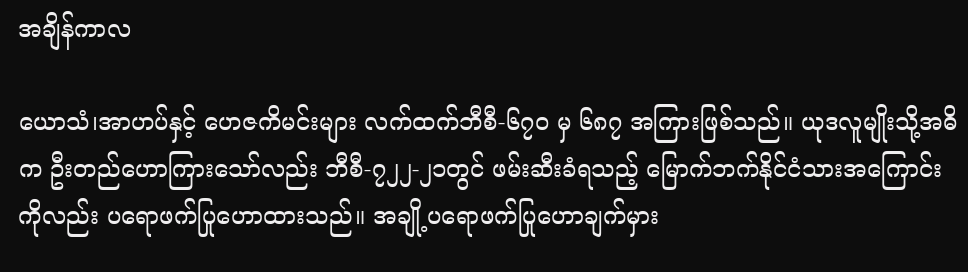အချိန်ကာလ

ယောသံ၊အာဟပ်နှင့် ဟေဇကိမင်းများ လက်ထက်ဘီစီ-၆၇၀ မှ ၆၈၇ အကြားဖြစ်သည်။ ယုဒလူမျိုးသို့အဓိက ဦးတည်ဟောကြားသော်လည်း ဘီစီ-၇၂၂-၂၁တွင် ဖမ်းဆီးခံရသည့် မြောက်ဘက်နိုင်ငံသားအကြောင်းကိုလည်း ပရောဖက်ပြုဟောထားသည်။ အချို့ပရောဖက်ပြုဟောချက်မှား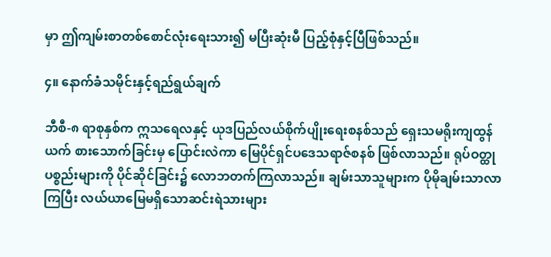မှာ ဤကျမ်းစာတစ်စောင်လုံးရေးသား၍ မပြီးဆုံးမီ ပြည့်စုံနှင့်ပြီဖြစ်သည်။

၄။ နောက်ခံသမိုင်းနှင့်ရည်ရွယ်ချက်

ဘီစီ-၈ ရာစုနှစ်က ဣသရေလနှင့် ယုဒပြည်လယ်စိုက်ပျိုးရေးစနစ်သည် ရှေးသမရိုးကျထွန်ယက် စားသောက်ခြင်းမှ ပြောင်းလဲကာ မြေပိုင်ရှင်ပဒေသရာဇ်စနစ် ဖြစ်လာသည်။ ရုပ်ဝတ္ထုပစ္စည်းများကို ပိုင်ဆိုင်ခြင်း၌ လောဘတက်ကြလာသည်။ ချမ်းသာသူများက ပိုမိုချမ်းသာလာကြပြီး လယ်ယာမြေမရှိသောဆင်းရဲသားများ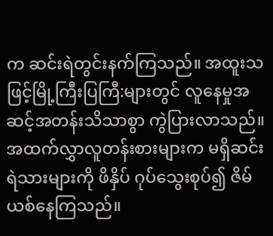က ဆင်းရဲတွင်းနက်ကြသည်။ အထူးသဖြင့်မြို့ကြီးပြကြီ:များတွင် လူနေမှုအဆင့်အတန်းသိသာစွာ ကွဲပြားလာသည်။ အထက်လွှာလူတန်းစားများက မရှိဆင်းရဲသားများကို ဖိနှိပ် ဂုပ်သွေးစုပ်၍ ဇိမ်ယစ်နေကြသည်။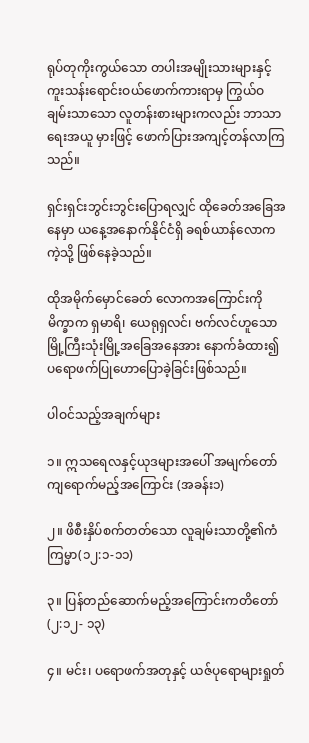ရုပ်တုကိုးကွယ်သော တပါးအမျိုးသားများနှင့် ကူးသန်းရောင်းဝယ်ဖောက်ကားရာမှ ကြွယ်ဝချမ်းသာသော လူတန်းစားများကလည်း ဘာသာရေးအယူ မှားဖြင့် ဖောက်ပြားအကျင့်တန်လာကြသည်။

ရှင်းရှင်းဘွင်းဘွင်းပြောရလျှင် ထိုခေတ်အခြေအနေမှာ ယနေ့အနောက်နိုင်ငံရှိ ခရစ်ယာန်လောကကဲ့သို့ ဖြစ်နေခဲ့သည်။

ထိုအမိုက်မှောင်ခေတ် လောကအကြောင်းကို မိက္ခာက ရှမာရိ၊ ယေရုရှလင်၊ ဗက်လင်ဟူသောမြို့ကြီးသုံးမြို့အခြေအနေအား နောက်ခံထား၍ ပရောဖက်ပြုဟောပြောခဲ့ခြင်းဖြစ်သည်။

ပါဝင်သည့်အချက်များ

၁။ ဣသရေလနှင့်ယုဒများအပေါ် အမျက်တော်ကျရောက်မည့်အကြောင်း (အခန်း၁)

၂။ ဖိစီးနှိပ်စက်တတ်သော လူချမ်းသာတို့၏ကံကြမ္မာ(၁၂:၁-၁၁)

၃။ ပြန်တည်ဆောက်မည့်အကြောင်းကတိတော်(၂:၁၂- ၁၃)

၄။ မင်း၊ ပရောဖက်အတုနှင့် ယဇ်ပုရောများရှုတ်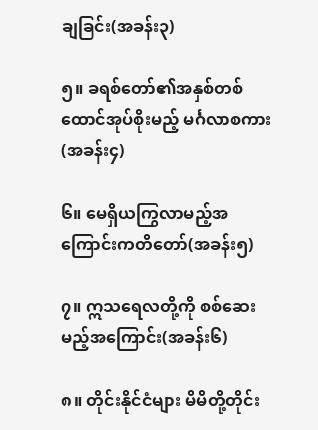ချခြင်း(အခန်း၃)

၅။ ခရစ်တော်၏အနှစ်တစ်ထောင်အုပ်စိုးမည့် မင်္ဂလာစကား(အခန်း၄)

၆။ မေရှိယကြွလာမည့်အကြောင်းကတိတော်(အခန်း၅)

၇။ ဣသရေလတို့ကို စစ်ဆေးမည့်အကြောင်း(အခန်း၆)

၈။ တိုင်းနိုင်ငံများ မိမိတို့တိုင်း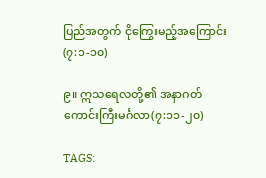ပြည်အတွက် ငိုကြွေးမည့်အကြောင်း(၇:၁-၁၀)

၉။ ဣသရေလတို့၏ အနာဂတ်ကောင်းကြီးမင်္ဂလာ(၇:၁၁-၂၀)

TAGS: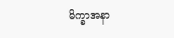မိက္ခာအနာ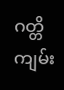ဂတ္တိကျမ်း